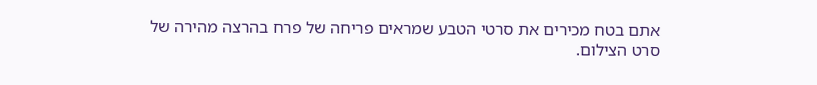אתם בטח מכירים את סרטי הטבע שמראים פריחה של פרח בהרצה מהירה של סרט הצילום.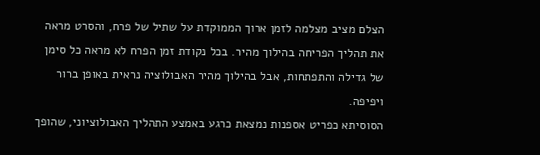הצלם מציב מצלמה לזמן ארוך הממוקדת על שתיל של פרח, והסרט מראה את תהליך הפריחה בהילוך מהיר. בכל נקודת זמן הפרח לא מראה כל סימן של גדילה והתפתחות, אבל בהילוך מהיר האבולוציה נראית באופן ברור ויפיפה.
הסוסיתא כפריט אספנות נמצאת כרגע באמצע התהליך האבולוציוני, שהופך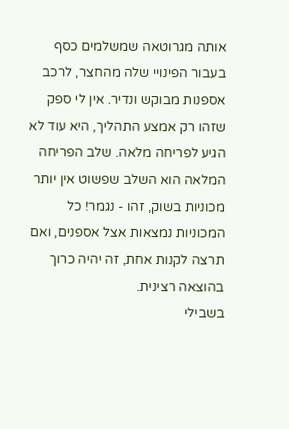אותה מגרוטאה שמשלמים כסף בעבור הפינויי שלה מהחצר, לרכב אספנות מבוקש ונדיר. אין לי ספק שזהו רק אמצע התהליך, היא עוד לא הגיע לפריחה מלאה. שלב הפריחה המלאה הוא השלב שפשוט אין יותר מכוניות בשוק, זהו - נגמר! כל המכוניות נמצאות אצל אספנים, ואם תרצה לקנות אחת, זה יהיה כרוך בהוצאה רצינית.
בשבילי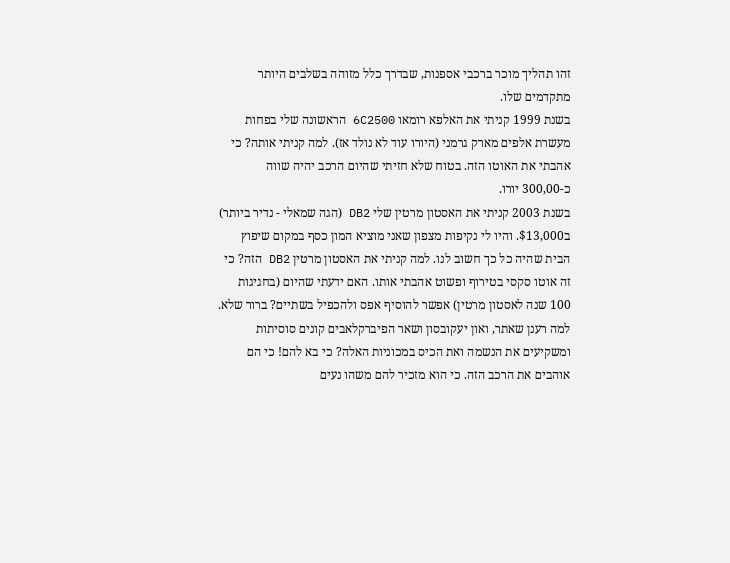זהו תהליך מוכר ברכבי אספנות, שבדרך כלל מזוהה בשלבים היותר מתקדמים שלו.
בשנת 1999 קניתי את האלפא רומאו 6C2500 הראשונה שלי בפחות מעשרת אלפים מארק גרמני (היורו עוד לא נולד אז). למה קניתי אותה? כי אהבתי את האוטו הזה. בטוח שלא חזיתי שהיום הרכב יהיה שווה כ-300,00 יורו.
בשנת 2003 קניתי את האסטון מרטין שלי DB2 (הגה שמאלי - נדיר ביותר) ב$13,000. והיו לי נקיפות מצפון שאני מוציא המון כסף במקום שיפוץ הבית שהיה כל כך חשוב לנו. למה קניתי את האסטון מרטין DB2 הזה? כי זה אוטו סקסי בטירוף ופשוט אהבתי אותו. האם ידעתי שהיום (בחגיגות 100 שנה לאסטון מרטין) אפשר להוסיף אפס ולהכפיל בשתיים? ברור שלא.
למה רענן שאתר, ואון יעקובסון ושאר הפיברקלאבים קונים סוסיתות ומשקיעים את הנשמה ואת הכיס במכוניות האלה? כי בא להם! כי הם אוהבים את הרכב הזה. כי הוא מזכיר להם משהו נעים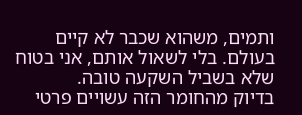ותמים, משהוא שכבר לא קיים בעולם. בלי לשאול אותם, אני בטוח שלא בשביל השקעה טובה.
בדיוק מהחומר הזה עשויים פרטי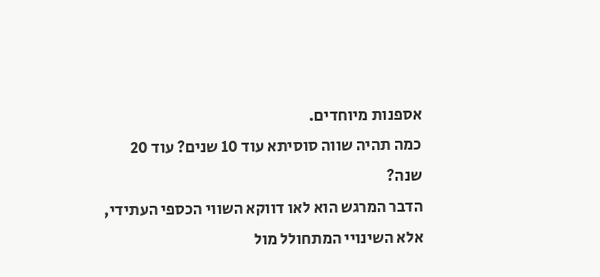אספנות מיוחדים.
כמה תהיה שווה סוסיתא עוד 10 שנים? עוד 20 שנה?
הדבר המרגש הוא לאו דווקא השווי הכספי העתידי, אלא השינויי המתחולל מול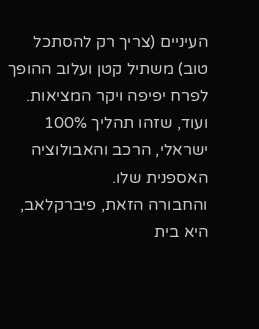העיניים (צריך רק להסתכל טוב) משתיל קטן ועלוב ההופך לפרח יפיפה ויקר המציאות.
ועוד, שזהו תהליך 100% ישראלי, הרכב והאבולוציה האספנית שלו.
והחבורה הזאת, פיברקלאב, היא בית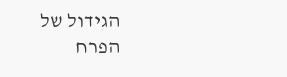הגידול של הפרח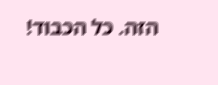הזה. כל הכבוד!